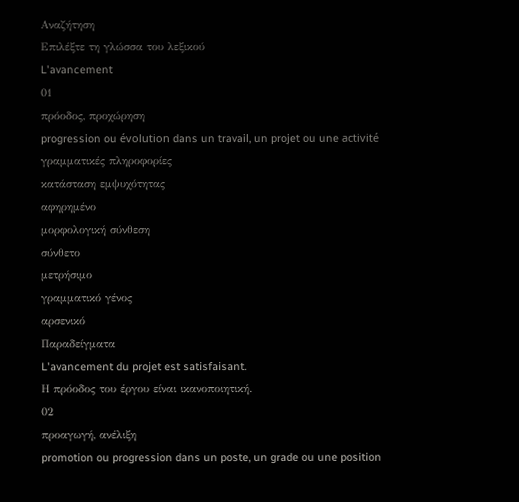Αναζήτηση
Επιλέξτε τη γλώσσα του λεξικού
L'avancement
01
πρόοδος, προχώρηση
progression ou évolution dans un travail, un projet ou une activité
γραμματικές πληροφορίες
κατάσταση εμψυχότητας
αφηρημένο
μορφολογική σύνθεση
σύνθετο
μετρήσιμο
γραμματικό γένος
αρσενικό
Παραδείγματα
L'avancement du projet est satisfaisant.
Η πρόοδος του έργου είναι ικανοποιητική.
02
προαγωγή, ανέλιξη
promotion ou progression dans un poste, un grade ou une position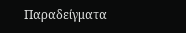Παραδείγματα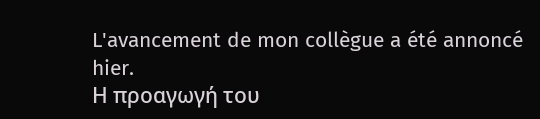L'avancement de mon collègue a été annoncé hier.
Η προαγωγή του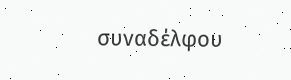συναδέλφου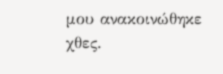μου ανακοινώθηκε χθες.